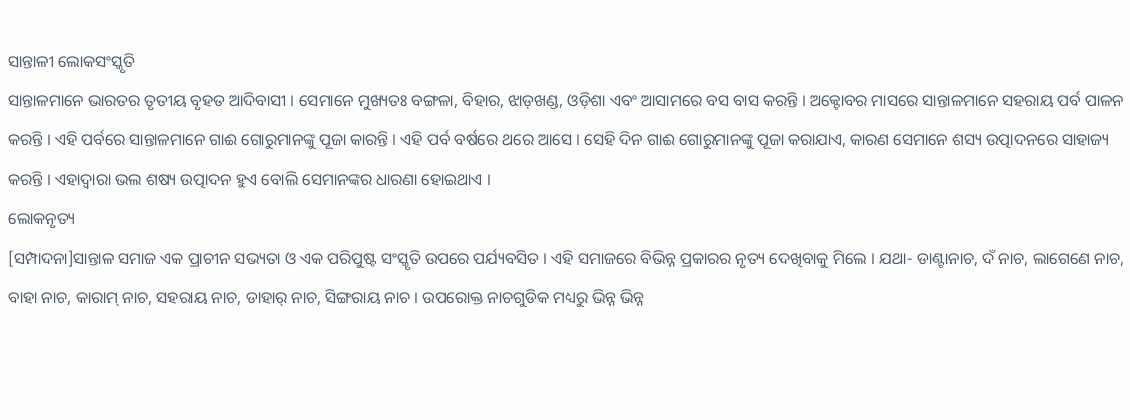ସାନ୍ତାଳୀ ଲୋକସଂସ୍କୃତି
ସାନ୍ତାଳମାନେ ଭାରତର ତୃତୀୟ ବୃହତ ଆଦିବାସୀ । ସେମାନେ ମୁଖ୍ୟତଃ ବଙ୍ଗଳା, ବିହାର, ଝାଡ଼ଖଣ୍ଡ, ଓଡ଼ିଶା ଏବଂ ଆସାମରେ ବସ ବାସ କରନ୍ତି । ଅକ୍ଟୋବର ମାସରେ ସାନ୍ତାଳମାନେ ସହରାୟ ପର୍ବ ପାଳନ କରନ୍ତି । ଏହି ପର୍ବରେ ସାନ୍ତାଳମାନେ ଗାଈ ଗୋରୁମାନଙ୍କୁ ପୂଜା କାରନ୍ତି । ଏହି ପର୍ବ ବର୍ଷରେ ଥରେ ଆସେ । ସେହି ଦିନ ଗାଈ ଗୋରୁମାନଙ୍କୁ ପୂଜା କରାଯାଏ, କାରଣ ସେମାନେ ଶସ୍ୟ ଉତ୍ପାଦନରେ ସାହାଜ୍ୟ କରନ୍ତି । ଏହାଦ୍ୱାରା ଭଲ ଶଷ୍ୟ ଉତ୍ପାଦନ ହୁଏ ବୋଲି ସେମାନଙ୍କର ଧାରଣା ହୋଇଥାଏ ।
ଲୋକନୃତ୍ୟ
[ସମ୍ପାଦନା]ସାନ୍ତାଳ ସମାଜ ଏକ ପ୍ରାଚୀନ ସଭ୍ୟତା ଓ ଏକ ପରିପୁଷ୍ଟ ସଂସ୍କୃତି ଉପରେ ପର୍ଯ୍ୟବସିତ । ଏହି ସମାଜରେ ବିଭିନ୍ନ ପ୍ରକାରର ନୃତ୍ୟ ଦେଖିବାକୁ ମିଲେ । ଯଥା- ଡାଣ୍ଟାନାଚ, ଦଁ ନାଚ, ଲାଗେଣେ ନାଚ, ବାହା ନାଚ, କାରାମ୍ ନାଚ, ସହରାୟ ନାଚ, ଡାହାର୍ ନାଚ, ସିଙ୍ଗରାୟ ନାଚ । ଉପରୋକ୍ତ ନାଚଗୁଡିକ ମଧ୍ୟରୁ ଭିନ୍ନ ଭିନ୍ନ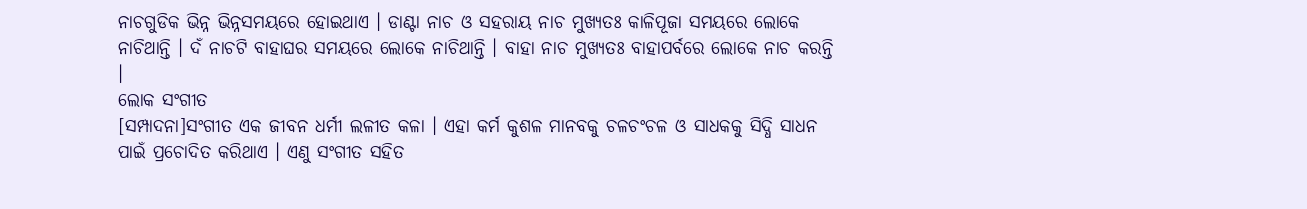ନାଚଗୁଡିକ ଭିନ୍ନ ଭିନ୍ନସମୟରେ ହୋଇଥାଏ । ଡାଣ୍ଟା ନାଚ ଓ ସହରାୟ ନାଚ ମୁଖ୍ୟତଃ କାଳିପୂଜା ସମୟରେ ଲୋକେ ନାଚିଥାନ୍ତି । ଦଁ ନାଚଟି ବାହାଘର ସମୟରେ ଲୋକେ ନାଚିଥାନ୍ତି । ବାହା ନାଚ ମୁଖ୍ୟତଃ ବାହାପର୍ବରେ ଲୋକେ ନାଚ କରନ୍ତି ।
ଲୋକ ସଂଗୀତ
[ସମ୍ପାଦନା]ସଂଗୀତ ଏକ ଜୀବନ ଧର୍ମୀ ଲଳୀତ କଳା । ଏହା କର୍ମ କୁଶଳ ମାନବକୁ ଚଳଚଂଚଳ ଓ ସାଧକକୁ ସିଦ୍ଧି ସାଧନ ପାଇଁ ପ୍ରଚୋଦିତ କରିଥାଏ । ଏଣୁ ସଂଗୀତ ସହିତ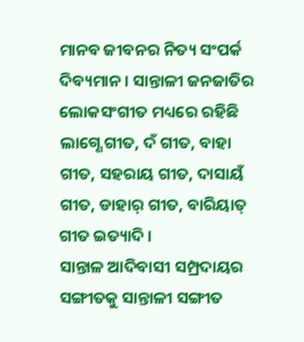ମାନବ ଜୀବନର ନିତ୍ୟ ସଂପର୍କ ଦିବ୍ୟମାନ । ସାନ୍ତାଳୀ ଜନଜାତିର ଲୋକସଂଗୀତ ମଧ୍ୟରେ ରହିଛି ଲାଗ୍ଣେ ଗୀତ, ଦଁ ଗୀତ, ବାହା ଗୀତ, ସହରାୟ ଗୀତ, ଦାସାୟଁ ଗୀତ, ଡାହାର୍ ଗୀତ, ବାରିୟାତ୍ ଗୀତ ଇତ୍ୟାଦି ।
ସାନ୍ତାଳ ଆଦିବାସୀ ସମ୍ପ୍ରଦାୟର ସଙ୍ଗୀତକୁ ସାନ୍ତାଳୀ ସଙ୍ଗୀତ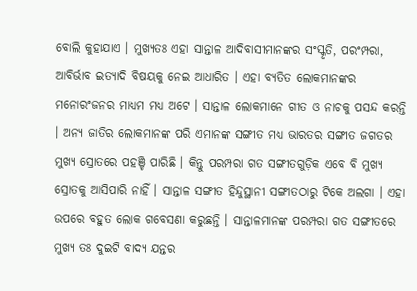ବୋଲି କୁହାଯାଏ । ମୁଖ୍ୟତଃ ଏହା ସାନ୍ତାଳ ଆଦିବାସୀମାନଙ୍କର ସଂସ୍କୃତି, ପରଂମ୍ପରା, ଆବିର୍ଭାବ ଇତ୍ୟାଦି ବିଷୟକୁ ନେଇ ଆଧାରିତ । ଏହା ବ୍ୟତିତ ଲୋକମାନଙ୍କର ମନୋରଂଜନର ମାଧ୍ୟମ ମଧ୍ୟ ଅଟେ । ସାନ୍ତାଳ ଲୋକମାନେ ଗୀତ ଓ ନାଚକୁ ପସନ୍ଦ କରନ୍ତି । ଅନ୍ୟ ଜାତିର ଲୋକମାନଙ୍କ ପରି ଏମାନଙ୍କ ସଙ୍ଗୀତ ମଧ୍ୟ ଭାରତର ସଙ୍ଗୀତ ଜଗତର ମୁଖ୍ୟ ସ୍ରୋତରେ ପହଞ୍ଚି ପାରିଛି । କିନ୍ତୁ ପରମ୍ପରା ଗତ ସଙ୍ଗୀତଗୁଡ଼ିକ ଏବେ ବି ମୁଖ୍ୟ ସ୍ରୋତକୁ ଆସିପାରି ନାହିଁ । ସାନ୍ତାଳ ସଙ୍ଗୀତ ହିନ୍ଦୁସ୍ଥାନୀ ସଙ୍ଗୀତଠାରୁ ଟିକେ ଅଲଗା । ଏହା ଉପରେ ବହୁତ ଲୋକ ଗବେସଣା କରୁଛନ୍ତି । ସାନ୍ତାଳମାନଙ୍କ ପରମ୍ପରା ଗତ ସଙ୍ଗୀତରେ ମୁଖ୍ୟ ତଃ ଦୁଇଟି ବାଦ୍ୟ ଯନ୍ତର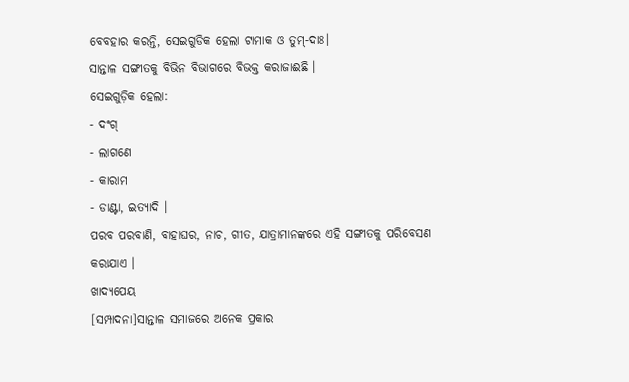ବେବହାର କରନ୍ତି, ସେଇଗୁଡିକ ହେଲା ଟାମାକ ଓ ତୁମ୍-ଦାଃ।
ସାନ୍ତାଳ ସଙ୍ଗୀତକୁ ବିଭିନ ବିଭାଗରେ ବିଭକ୍ତ କରାଜାଈଛି ।
ସେଇଗୁଡ଼ିକ ହେଲା:
- ଦଂଗ୍
- ଲାଗଣେ
- କାରାମ
- ଡାଣ୍ଟା, ଇତ୍ୟାଦି ।
ପରବ ପରବାଣି, ବାହାଘର, ନାଚ, ଗୀତ, ଯାତ୍ରାମାନଙ୍କରେ ଏହି ସଙ୍ଗୀତକୁ ପରିବେସଣ କରାଯାଏ ।
ଖାଦ୍ୟପେୟ
[ସମ୍ପାଦନା]ସାନ୍ତାଳ ସମାଜରେ ଅନେକ ପ୍ରକାର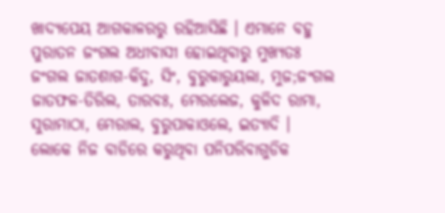ଖାଦ୍ୟପେୟ ଆଗକାଳରରୁ ରହିଆସିଛି । ଏମାନେ ବହୁ ପୁରାତନ ଜଂଗଲ ଅଧୀବାସୀ ହୋଇଥିବାରୁ ମୁଖ୍ୟତଃ ଜଂଗଲ ଜାତଶାଗ-କିଦୁ, ସିଂ, ବୁରୁକାରୁୟଲା, ମୁଜ;ଜଂଗଲ ଜାତଫଳ-ତିରିଲ, ତାରବଃ, ମେରଲେଜ, କୁଳିଦ ରାମା, ସୁରାମାଠା, ମେରାଲ, ବୁରୁପାକାଓଲେ, ଇତ୍ୟାଦି । ଲୋକେ ନିଜ ବାଡିରେ କରୁଥିବା ପନିପରିବାଗୁଡିକ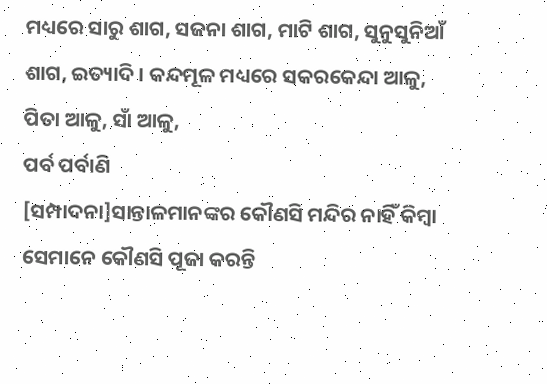ମଧ୍ୟରେ ସାରୁ ଶାଗ, ସଜନା ଶାଗ, ମାଟି ଶାଗ, ସୁନୁସୁନିଆଁ ଶାଗ, ଇତ୍ୟାଦି । କନ୍ଦମୂଳ ମଧ୍ୟରେ ସକରକେନ୍ଦା ଆଳୁ, ପିତା ଆଳୁ, ସାଁ ଆଳୁ,
ପର୍ବ ପର୍ବାଣି
[ସମ୍ପାଦନା]ସାନ୍ତାଳମାନଙ୍କର କୌଣସି ମନ୍ଦିର ନାହିଁ କିମ୍ବା ସେମାନେ କୌଣସି ପୂଜା କରନ୍ତି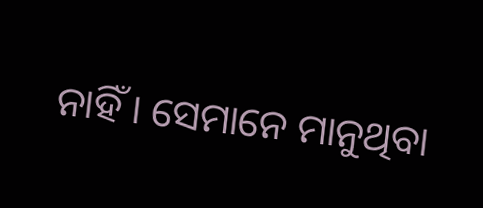ନାହିଁ । ସେମାନେ ମାନୁଥିବା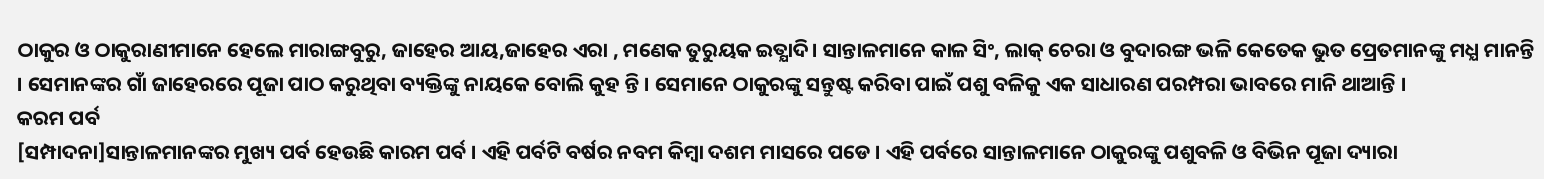ଠାକୁର ଓ ଠାକୁରାଣୀମାନେ ହେଲେ ମାରାଙ୍ଗବୁରୁ, ଜାହେର ଆୟ,ଜାହେର ଏରା , ମଣେକ ତୁରୁୟକ ଇତ୍ଯାଦି। ସାନ୍ତାଳମାନେ କାଳ ସିଂ, ଲାକ୍ ଚେରା ଓ ବୁଦାରଙ୍ଗ ଭଳି କେତେକ ଭୁତ ପ୍ରେତମାନଙ୍କୁ ମଧ୍ଯ ମାନନ୍ତି । ସେମାନଙ୍କର ଗାଁ ଜାହେରରେ ପୂଜା ପାଠ କରୁଥିବା ବ୍ୟକ୍ତିଙ୍କୁ ନାୟକେ ବୋଲି କୁହ ନ୍ତି । ସେମାନେ ଠାକୁରଙ୍କୁ ସନ୍ତୁଷ୍ଟ କରିବା ପାଇଁ ପଶୁ ବଳିକୁ ଏକ ସାଧାରଣ ପରମ୍ପରା ଭାବରେ ମାନି ଥାଆନ୍ତି ।
କରମ ପର୍ବ
[ସମ୍ପାଦନା]ସାନ୍ତାଳମାନଙ୍କର ମୁଖ୍ୟ ପର୍ବ ହେଉଛି କାରମ ପର୍ବ । ଏହି ପର୍ବଟି ବର୍ଷର ନବମ କିମ୍ବା ଦଶମ ମାସରେ ପଡେ । ଏହି ପର୍ବରେ ସାନ୍ତାଳମାନେ ଠାକୁରଙ୍କୁ ପଶୁବଳି ଓ ବିଭିନ ପୂଜା ଦ୍ୟାରା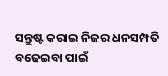ସନ୍ତୁଷ୍ଟ କରାଇ ନିଜର ଧନସମ୍ପତି ବଢେଇବା ପାଇଁ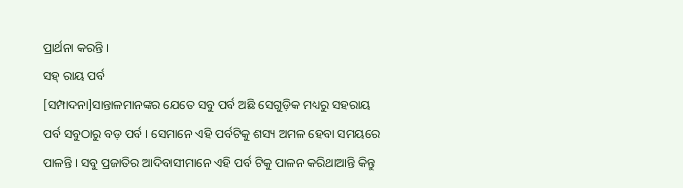ପ୍ରାର୍ଥନା କରନ୍ତି ।
ସହ୍ ରାୟ ପର୍ବ
[ସମ୍ପାଦନା]ସାନ୍ତାଳମାନଙ୍କର ଯେତେ ସବୁ ପର୍ବ ଅଛି ସେଗୁଡ଼ିକ ମଧ୍ୟରୁ ସହରାୟ ପର୍ବ ସବୁଠାରୁ ବଡ଼ ପର୍ବ । ସେମାନେ ଏହି ପର୍ବଟିକୁ ଶସ୍ୟ ଅମଳ ହେବା ସମୟରେ ପାଳନ୍ତି । ସବୁ ପ୍ରଜାତିର ଆଦିବାସୀମାନେ ଏହି ପର୍ବ ଟିକୁ ପାଳନ କରିଥାଆନ୍ତି କିନ୍ତୁ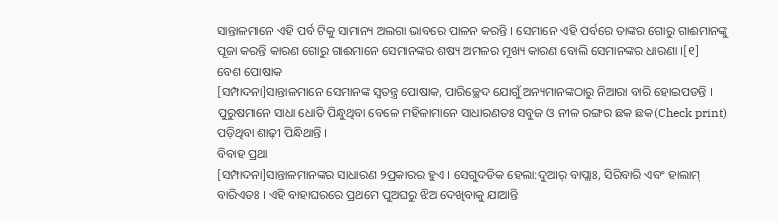ସାନ୍ତାଳମାନେ ଏହି ପର୍ବ ଟିକୁ ସାମାନ୍ୟ ଅଲଗା ଭାବରେ ପାଳନ କରନ୍ତି । ସେମାନେ ଏହି ପର୍ବରେ ତାଙ୍କର ଗୋରୁ ଗାଈମାନଙ୍କୁ ପୂଜା କରନ୍ତି କାରଣ ଗୋରୁ ଗାଈମାନେ ସେମାନଙ୍କର ଶଷ୍ୟ ଅମଳର ମୂଖ୍ୟ କାରଣ ବୋଲି ସେମାନଙ୍କର ଧାରଣା ।[୧]
ବେଶ ପୋଷାକ
[ସମ୍ପାଦନା]ସାନ୍ତାଳମାନେ ସେମାନଙ୍କ ସ୍ୱତନ୍ତ୍ର ପୋଷାକ, ପାରିଚ୍ଛେଦ ଯୋଗୁଁ ଅନ୍ୟମାନଙ୍କଠାରୁ ନିଆରା ବାରି ହୋଇପଡନ୍ତି । ପୁରୁଷମାନେ ସାଧା ଧୋତି ପିନ୍ଧୁଥିବା ବେଳେ ମହିଳାମାନେ ସାଧାରଣତଃ ସବୁଜ ଓ ନୀଳ ରଙ୍ଗର ଛକ ଛକ(Check print) ପଡ଼ିଥିବା ଶାଢ଼ୀ ପିନ୍ଧିଥାନ୍ତି ।
ବିବାହ ପ୍ରଥା
[ସମ୍ପାଦନା]ସାନ୍ତାଳମାନଙ୍କର ସାଧାରଣ ୨ପ୍ରକାରର ହୁଏ । ସେଗୁଦଡିକ ହେଲା:ଦୁଆର୍ ବାପ୍ଲାଃ, ସିରିବାରି ଏବଂ ହାଲାମ୍ ବାରିଏତଃ । ଏହି ବାହାଘରରେ ପ୍ରଥମେ ପୁଅଘରୁ ଝିଅ ଦେଖିବାକୁ ଯାଆନ୍ତି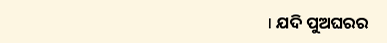। ଯଦି ପୁଅଘରର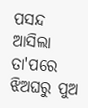ପସନ୍ଦ ଆସିଲା ତା'ପରେ ଝିଅଘରୁ ପୁଅ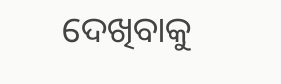ଦେଖିବାକୁ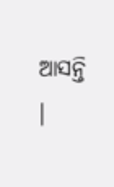ଆସନ୍ତି ।